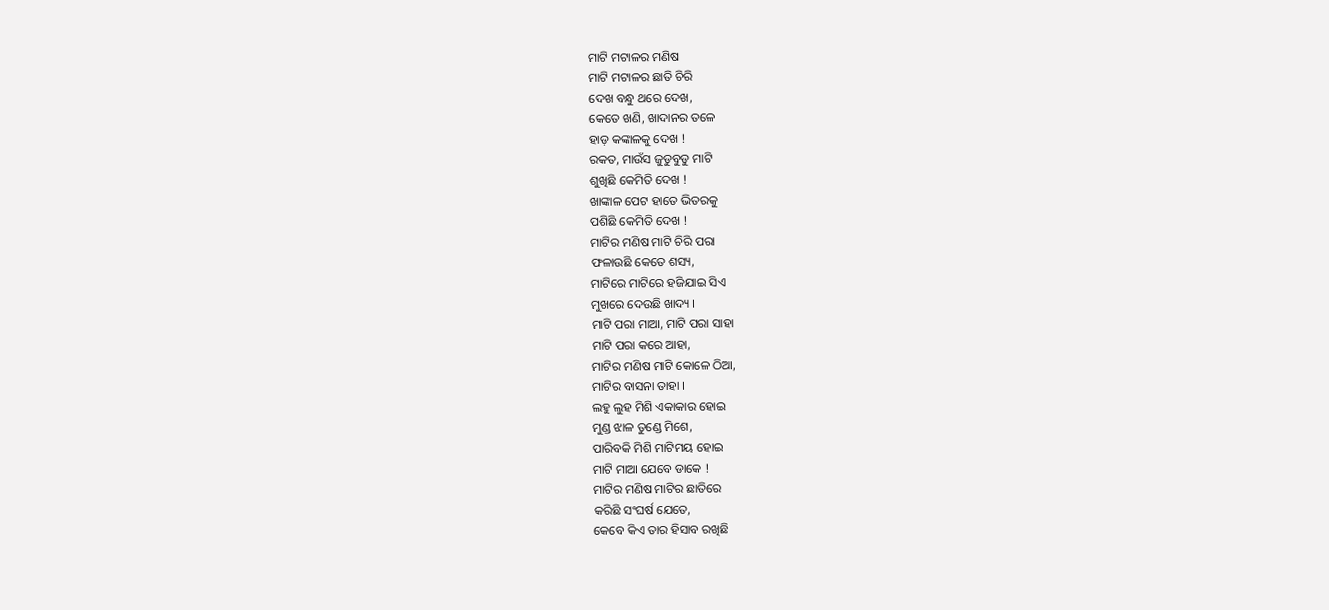ମାଟି ମଟାଳର ମଣିଷ
ମାଟି ମଟାଳର ଛାତି ଚିରି
ଦେଖ ବନ୍ଧୁ ଥରେ ଦେଖ,
କେତେ ଖଣି, ଖାଦାନର ତଳେ
ହାଡ଼ କଙ୍କାଳକୁ ଦେଖ !
ରକତ, ମାଉଁସ ଜୁଡୁବୁଡୁ ମାଟି
ଶୁଖିଛି କେମିତି ଦେଖ !
ଖାଙ୍କାଳ ପେଟ ହାତେ ଭିତରକୁ
ପଶିଛି କେମିତି ଦେଖ !
ମାଟିର ମଣିଷ ମାଟି ଚିରି ପରା
ଫଳାଉଛି କେତେ ଶସ୍ୟ,
ମାଟିରେ ମାଟିରେ ହଜିଯାଇ ସିଏ
ମୁଖରେ ଦେଉଛି ଖାଦ୍ୟ ।
ମାଟି ପରା ମାଆ, ମାଟି ପରା ସାହା
ମାଟି ପରା କରେ ଆହା,
ମାଟିର ମଣିଷ ମାଟି କୋଳେ ଠିଆ,
ମାଟିର ବାସନା ତାହା ।
ଲହୁ ଲୁହ ମିଶି ଏକାକାର ହୋଇ
ମୁଣ୍ଡ ଝାଳ ତୁଣ୍ଡେ ମିଶେ,
ପାରିବକି ମିଶି ମାଟିମୟ ହୋଇ
ମାଟି ମାଆ ଯେବେ ଡାକେ !
ମାଟିର ମଣିଷ ମାଟିର ଛାତିରେ
କରିଛି ସଂଘର୍ଷ ଯେତେ,
କେବେ କିଏ ତାର ହିସାବ ରଖିଛି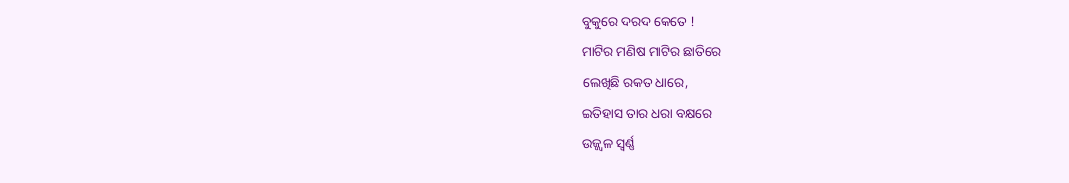ବୁକୁରେ ଦରଦ କେତେ !
ମାଟିର ମଣିଷ ମାଟିର ଛାତିରେ
ଲେଖିଛି ରକତ ଧାରେ,
ଇତିହାସ ତାର ଧରା ବକ୍ଷରେ
ଉଜ୍ଜ୍ଵଳ ସ୍ବର୍ଣ୍ଣ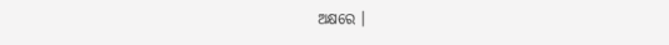ଅକ୍ଷରେ ।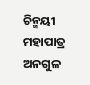ଚିନ୍ମୟୀ ମହାପାତ୍ର
ଅନଗୁଳ